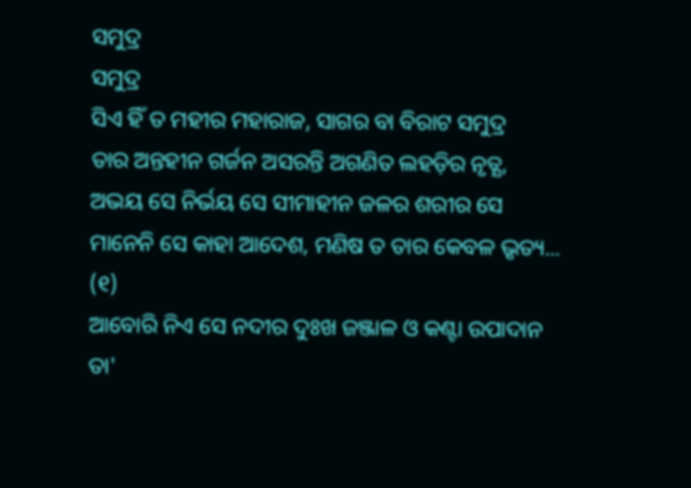ସମୁଦ୍ର
ସମୁଦ୍ର
ସିଏ ହିଁ ତ ମହୀର ମହାରାଜ, ସାଗର ବା ବିରାଟ ସମୁଦ୍ର
ତାର ଅନ୍ତହୀନ ଗର୍ଜନ ଅସରନ୍ତି ଅଗଣିତ ଲହଡ଼ିର ନୃତ୍ଯ,
ଅଭୟ ସେ ନିର୍ଭୟ ସେ ସୀମାହୀନ ଜଳର ଶରୀର ସେ
ମାନେନି ସେ କାହା ଆଦେଶ, ମଣିଷ ତ ତାର କେବଳ ଭୃତ୍ୟ... (୧)
ଆବୋରି ନିଏ ସେ ନଦୀର ଦୁଃଖ ଜଞ୍ଜାଳ ଓ କଣ୍ଟା ଉପାଦାନ
ତା'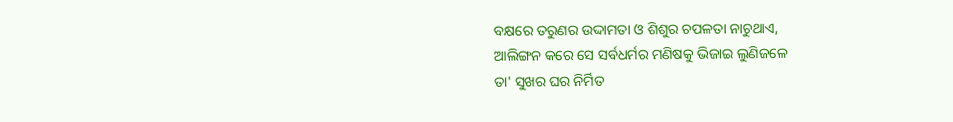ବକ୍ଷରେ ତରୁଣର ଉଦ୍ଦାମତା ଓ ଶିଶୁର ଚପଳତା ନାଚୁଥାଏ,
ଆଲିଙ୍ଗନ କରେ ସେ ସର୍ବଧର୍ମର ମଣିଷକୁ ଭିଜାଇ ଲୁଣିଜଳେ
ତା' ସୁଖର ଘର ନିର୍ମିତ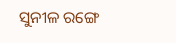ସୁନୀଳ ରଙ୍ଗେ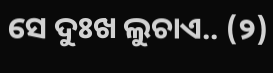ସେ ଦୁଃଖ ଲୁଚାଏ.. (୨)